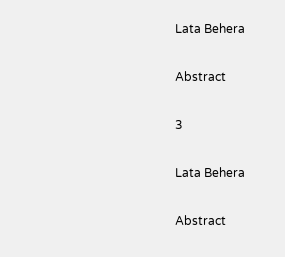Lata Behera

Abstract

3

Lata Behera

Abstract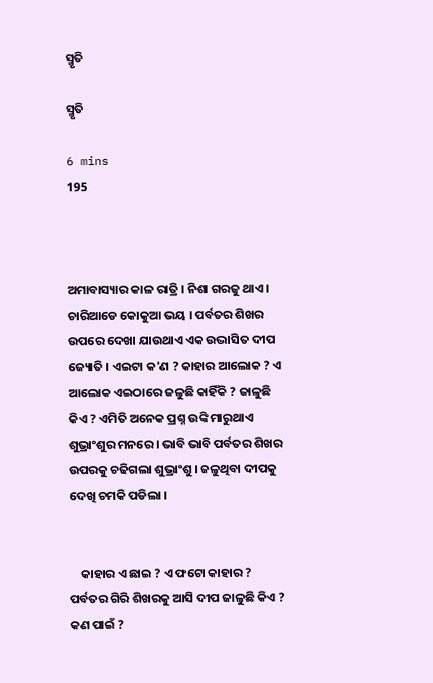ସ୍ମୃତି

ସ୍ମୃତି

6 mins
195



ଅମାବାସ୍ୟାର କାଳ ରାତ୍ରି । ନିଶା ଗରଜୁ ଥାଏ । ଚାରିଆଡେ କୋକୁଆ ଭୟ । ପର୍ବତର ଶିଖର ଉପରେ ଦେଖା ଯାଉଥାଏ ଏକ ଉଦ୍ଭାସିତ ଦୀପ ଜ୍ୟୋତି । ଏଇଟା କ'ଣ ? କାହାର ଆଲୋକ ? ଏ ଆଲୋକ ଏଇଠାରେ ଜଳୁଛି କାହିଁକି ? ଜାଳୁଛି କିଏ ? ଏମିତି ଅନେକ ପ୍ରଶ୍ନ ଉଙ୍କି ମାରୁଥାଏ ଶୁଭ୍ରାଂଶୁର ମନରେ । ଭାବି ଭାବି ପର୍ବତର ଶିଖର ଉପରକୁ ଚଢିଗଲା ଶୁଭ୍ରାଂଶୁ । ଜଳୁଥିବା ଦୀପକୁ ଦେଖି ଚମକି ପଡିଲା ।


    କାହାର ଏ ଛାଇ ? ଏ ଫଟୋ କାହାର ? ପର୍ବତର ଗିରି ଶିଖରକୁ ଆସି ଦୀପ ଜାଳୁଛି କିଏ ? କଣ ପାଇଁ ?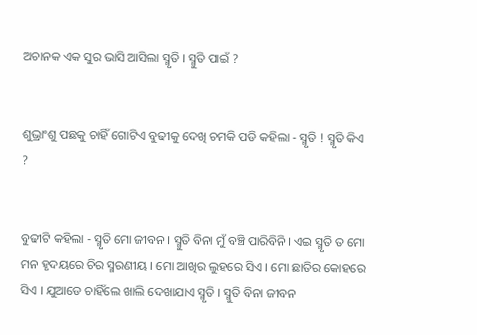ଅଚାନକ ଏକ ସୁର ଭାସି ଆସିଲା ସ୍ମୃତି । ସ୍ମୁତି ପାଇଁ ?


ଶୁଭ୍ରାଂଶୁ ପଛକୁ ଚାହିଁ ଗୋଟିଏ ବୁଢୀକୁ ଦେଖି ଚମକି ପଡି କହିଲା - ସ୍ମୃତି ! ସ୍ମୃତି କିଏ ?


ବୁଢୀଟି କହିଲା - ସ୍ମୃତି ମୋ ଜୀବନ । ସ୍ମୁତି ବିନା ମୁଁ ବଞ୍ଚି ପାରିବିନି । ଏଇ ସ୍ମୃତି ତ ମୋ ମନ ହୃଦୟରେ ଚିର ସ୍ମରଣୀୟ । ମୋ ଆଖିର ଲୁହରେ ସିଏ । ମୋ ଛାତିର କୋହରେ ସିଏ । ଯୁଆଡେ ଚାହିଁଲେ ଖାଲି ଦେଖାଯାଏ ସ୍ମୃତି । ସ୍ମୁତି ବିନା ଜୀବନ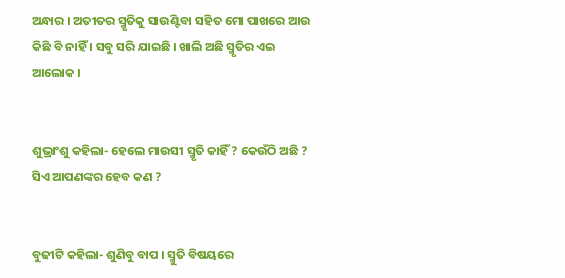ଅନ୍ଧାର । ଅତୀତର ସ୍ମୃତିକୁ ସାଉଣ୍ଟିବା ସହିତ ମୋ ପାଖରେ ଆଉ କିଛି ବି ନାହିଁ । ସବୁ ସରି ଯାଇଛି । ଖାଲି ଅଛି ସ୍ମୃତିର ଏଇ ଆଲୋକ ।


ଶୁଭ୍ରାଂଶୁ କହିଲା- ହେଲେ ମାଉସୀ ସ୍ମୃତି କାହିଁ ? କେଉଁଠି ଅଛି ? ସିଏ ଆପଣଙ୍କର ହେବ କଣ ?


ବୁଢୀଟି କହିଲା- ଶୁଣିବୁ ବାପ । ସ୍ମୁତି ବିଷୟରେ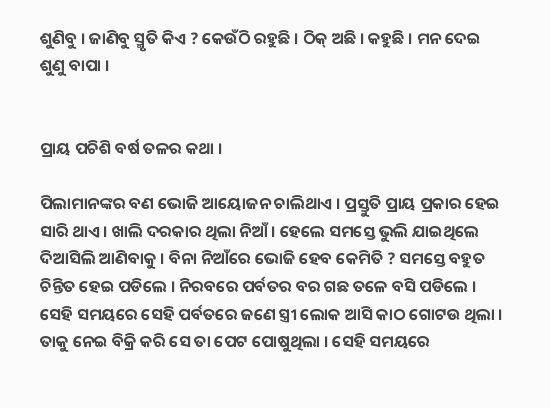ଶୁଣିବୁ । ଜାଣିବୁ ସ୍ମୃତି କିଏ ? କେଉଁଠି ରହୁଛି । ଠିକ୍ ଅଛି । କହୁଛି । ମନ ଦେଇ ଶୁଣୁ ବାପା ।


ପ୍ରାୟ ପଚିଶି ବର୍ଷ ତଳର କଥା ।

ପିଲାମାନଙ୍କର ବଣ ଭୋଜି ଆୟୋଜନ ଚାଲିଥାଏ । ପ୍ରସ୍ତୁତି ପ୍ରାୟ ପ୍ରକାର ହେଇ ସାରି ଥାଏ । ଖାଲି ଦରକାର ଥିଲା ନିଆଁ । ହେଲେ ସମସ୍ତେ ଭୁଲି ଯାଇଥିଲେ ଦିଆସିଲି ଆଣିବାକୁ । ବିନା ନିଆଁରେ ଭୋଜି ହେବ କେମିତି ? ସମସ୍ତେ ବହୁତ ଚିନ୍ତିତ ହେଇ ପଡିଲେ । ନିରବରେ ପର୍ବତର ବର ଗଛ ତଳେ ବସି ପଡିଲେ । ସେହି ସମୟରେ ସେହି ପର୍ବତରେ ଜଣେ ସ୍ତ୍ରୀ ଲୋକ ଆସି କାଠ ଗୋଟଉ ଥିଲା । ତାକୁ ନେଇ ବିକ୍ରି କରି ସେ ତା ପେଟ ପୋଷୁଥିଲା । ସେହି ସମୟରେ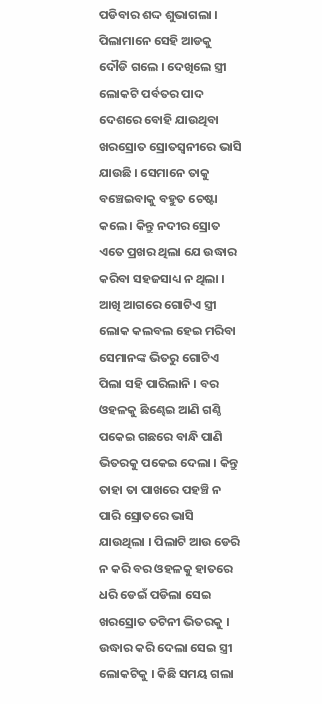ପଡିବାର ଶଦ୍ଦ ଶୁଭାଗଲା । ପିଲାମାନେ ସେହି ଆଡକୁ ଦୌଡି ଗଲେ । ଦେଖିଲେ ସ୍ତ୍ରୀ ଲୋକଟି ପର୍ବତର ପାଦ ଦେଶରେ ବୋହି ଯାଉଥିବା ଖରସ୍ରୋତ ସ୍ରୋତସ୍ବନୀରେ ଭାସି ଯାଉଛି । ସେମାନେ ତାକୁ ବଞ୍ଚେଇବାକୁ ବହୁତ ଚେଷ୍ଟା କଲେ । କିନ୍ତୁ ନଦୀର ସ୍ରୋତ ଏତେ ପ୍ରଖର ଥିଲା ଯେ ଉଦ୍ଧାର କରିବା ସହଜସାଧ୍ୟ ନ ଥିଲା । ଆଖି ଆଗରେ ଗୋଟିଏ ସ୍ତ୍ରୀ ଲୋକ କଲବଲ ହେଇ ମରିବା ସେମାନଙ୍କ ଭିତରୁ ଗୋଟିଏ ପିଲା ସହି ପାରିଲାନି । ବର ଓହଳକୁ ଛିଣ୍ଢେଇ ଆଣି ଗଣ୍ଠି ପକେଇ ଗଛରେ ବାନ୍ଧି ପାଣି ଭିତରକୁ ପକେଇ ଦେଲା । କିନ୍ତୁ ତାହା ତା ପାଖରେ ପହଞ୍ଚି ନ ପାରି ସ୍ରୋତରେ ଭାସି ଯାଉଥିଲା । ପିଲାଟି ଆଉ ଡେରି ନ କରି ବର ଓହଳକୁ ହାତରେ ଧରି ଡେଇଁ ପଡିଲା ସେଇ ଖରସ୍ରୋତ ତଟିନୀ ଭିତରକୁ । ଉଦ୍ଧାର କରି ଦେଲା ସେଇ ସ୍ତ୍ରୀ ଲୋକଟିକୁ । କିଛି ସମୟ ଗଲା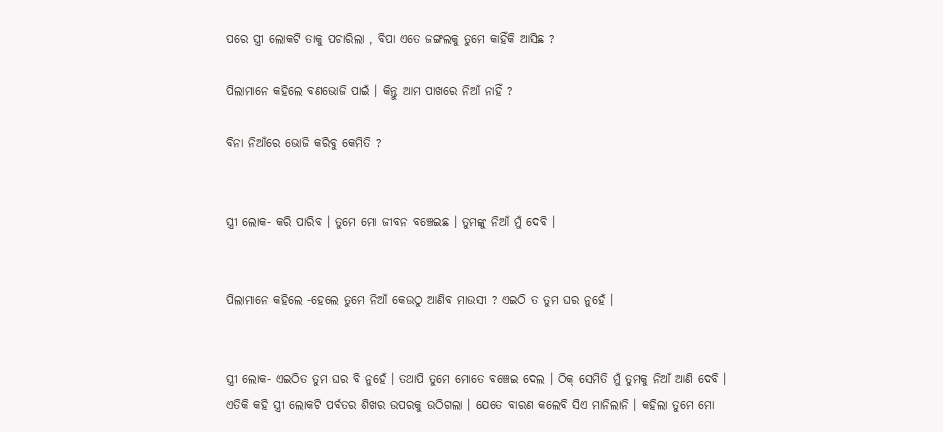ପରେ ସ୍ତ୍ରୀ ଲୋକଟି ତାକୁ ପଚାରିଲା , ବିପା ଏତେ ଜଙ୍ଗଲକୁ ତୁମେ କାହିଁକି ଆସିଛ ?

ପିଲାମାନେ କହିଲେ ବଣଭୋଜି ପାଇଁ । କିନ୍ତୁ ଆମ ପାଖରେ ନିଆଁ ନାହିଁ ?

ବିନା ନିଆଁରେ ଭୋଜି କରିବୁ କେମିତି ?


ସ୍ତ୍ରୀ ଲୋକ- କରି ପାରିବ । ତୁମେ ମୋ ଜୀବନ ବଞ୍ଚେଇଛ । ତୁମଙ୍କୁ ନିଆଁ ମୁଁ ଦେବି ।


ପିଲାମାନେ କହିଲେ -ହେଲେ ତୁମେ ନିଆଁ କେଉଠୁ ଆଣିବ ମାଉସୀ ? ଏଇଠି ତ ତୁମ ଘର ନୁହେଁ ।


ସ୍ତ୍ରୀ ଲୋକ- ଏଇଠିତ ତୁମ ଘର ବି ନୁହେଁ । ତଥାପି ତୁମେ ମୋତେ ବଞ୍ଚେଇ ଦେଲ । ଠିକ୍ ସେମିତି ମୁଁ ତୁମକୁ ନିଆଁ ଆଣି ଦେବି । ଏତିକି କହି ସ୍ତ୍ରୀ ଲୋକଟି ପର୍ବତର ଶିଖର ଉପରକୁ ଉଠିଗଲା । ଯେତେ ବାରଣ କଲେବି ସିଏ ମାନିଲାନି । କହିଲା ତୁମେ ମୋ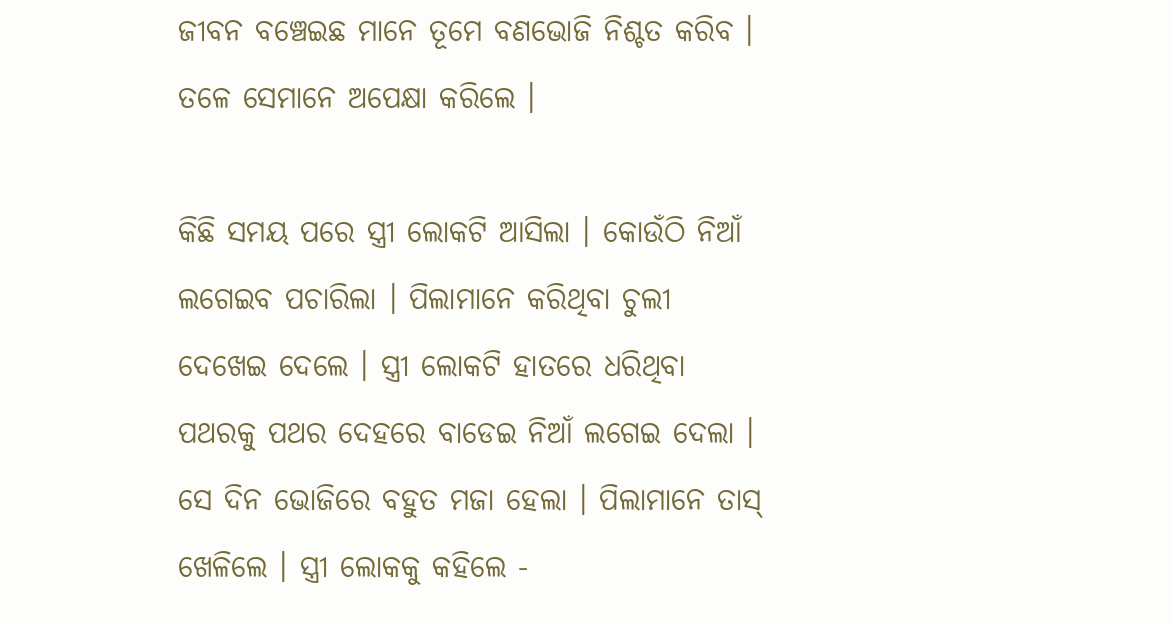ଜୀବନ ବଞ୍ଚେଇଛ ମାନେ ତୂମେ ବଣଭୋଜି ନିଶ୍ଚତ କରିବ । ତଳେ ସେମାନେ ଅପେକ୍ଷା କରିଲେ ।

କିଛି ସମୟ ପରେ ସ୍ତ୍ରୀ ଲୋକଟି ଆସିଲା । କୋଉଁଠି ନିଆଁ ଲଗେଇବ ପଚାରିଲା । ପିଲାମାନେ କରିଥିବା ଚୁଲୀ ଦେଖେଇ ଦେଲେ । ସ୍ତ୍ରୀ ଲୋକଟି ହାତରେ ଧରିଥିବା ପଥରକୁ ପଥର ଦେହରେ ବାଡେଇ ନିଆଁ ଲଗେଇ ଦେଲା । ସେ ଦିନ ଭୋଜିରେ ବହୁତ ମଜା ହେଲା । ପିଲାମାନେ ତାସ୍ ଖେଳିଲେ । ସ୍ତ୍ରୀ ଲୋକକୁ କହିଲେ -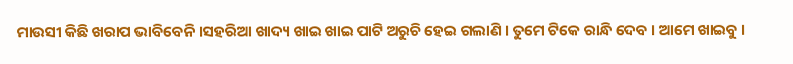ମାଉସୀ କିଛି ଖରାପ ଭାବିବେନି ।ସହରିଆ ଖାଦ୍ୟ ଖାଇ ଖାଇ ପାଟି ଅରୁଚି ହେଇ ଗଲାଣି । ତୁମେ ଟିକେ ରାନ୍ଧି ଦେବ । ଆମେ ଖାଇବୁ ।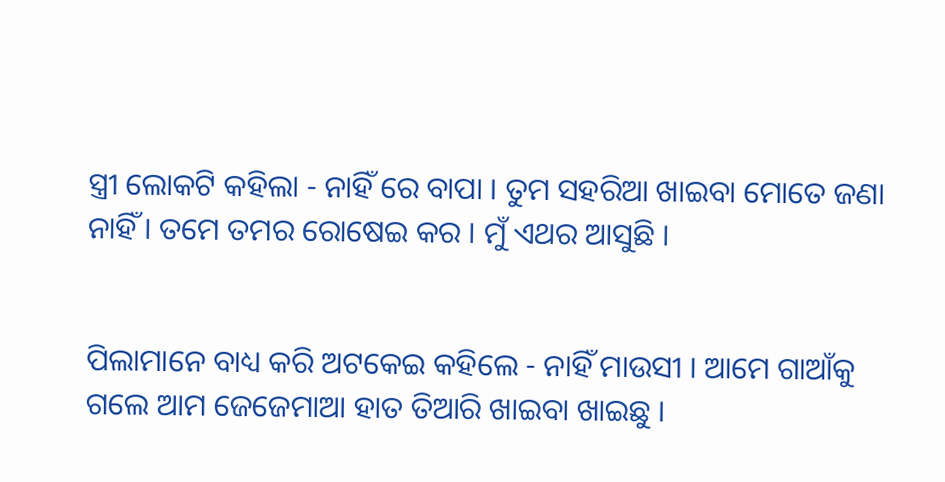ସ୍ତ୍ରୀ ଲୋକଟି କହିଲା - ନାହିଁ ରେ ବାପା । ତୁମ ସହରିଆ ଖାଇବା ମୋତେ ଜଣା ନାହିଁ । ତମେ ତମର ରୋଷେଇ କର । ମୁଁ ଏଥର ଆସୁଛି ।


ପିଲାମାନେ ବାଧ୍ୟ କରି ଅଟକେଇ କହିଲେ - ନାହିଁ ମାଉସୀ । ଆମେ ଗାଆଁକୁ ଗଲେ ଆମ ଜେଜେମାଆ ହାତ ତିଆରି ଖାଇବା ଖାଇଛୁ ।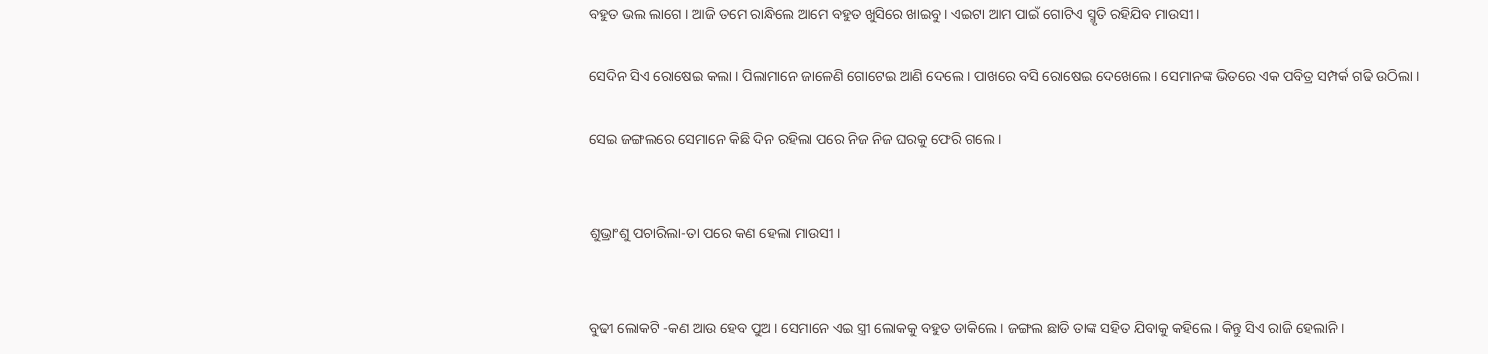ବହୁତ ଭଲ ଲାଗେ । ଆଜି ତମେ ରାନ୍ଧିଲେ ଆମେ ବହୁତ ଖୁସିରେ ଖାଇବୁ । ଏଇଟା ଆମ ପାଇଁ ଗୋଟିଏ ସ୍ମୃତି ରହିଯିବ ମାଉସୀ ।

ସେଦିନ ସିଏ ରୋଷେଇ କଲା । ପିଲାମାନେ ଜାଳେଣି ଗୋଟେଇ ଆଣି ଦେଲେ । ପାଖରେ ବସି ରୋଷେଇ ଦେଖେଲେ । ସେମାନଙ୍କ ଭିତରେ ଏକ ପବିତ୍ର ସମ୍ପର୍କ ଗଢି ଉଠିଲା ।

ସେଇ ଜଙ୍ଗଲରେ ସେମାନେ କିଛି ଦିନ ରହିଲା ପରେ ନିଜ ନିଜ ଘରକୁ ଫେରି ଗଲେ ।


ଶୁଭ୍ରାଂଶୁ ପଚାରିଲା-ତା ପରେ କଣ ହେଲା ମାଉସୀ ।


ବୁଢୀ ଲୋକଟି -କଣ ଆଉ ହେବ ପୁଅ । ସେମାନେ ଏଇ ସ୍ତ୍ରୀ ଲୋକକୁ ବହୁତ ଡାକିଲେ । ଜଙ୍ଗଲ ଛାଡି ତାଙ୍କ ସହିତ ଯିବାକୁ କହିଲେ । କିନ୍ତୁ ସିଏ ରାଜି ହେଲାନି ।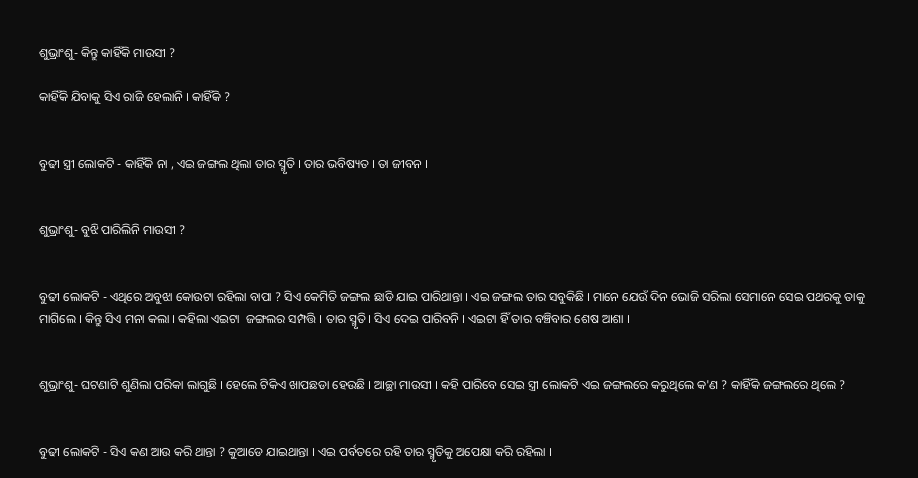ଶୁଭ୍ରାଂଶୁ- କିନ୍ତୁ କାହିଁକି ମାଉସୀ ?

କାହିଁକି ଯିବାକୁ ସିଏ ରାଜି ହେଲାନି । କାହିଁକି ?


ବୁଢୀ ସ୍ତ୍ରୀ ଲୋକଟି - କାହିଁକି ନା , ଏଇ ଜଙ୍ଗଲ ଥିଲା ତାର ସ୍ମୃତି । ତାର ଭବିଷ୍ୟତ । ତା ଜୀବନ ।


ଶୁଭ୍ରାଂଶୁ- ବୁଝି ପାରିଲିନି ମାଉସୀ ?


ବୁଢୀ ଲୋକଟି - ଏଥିରେ ଅବୁଝା କୋଉଟା ରହିଲା ବାପା ? ସିଏ କେମିତି ଜଙ୍ଗଲ ଛାଡି ଯାଇ ପାରିଥାନ୍ତା । ଏଇ ଜଙ୍ଗଲ ତାର ସବୁକିଛି । ମାନେ ଯେଉଁ ଦିନ ଭୋଜି ସରିଲା ସେମାନେ ସେଇ ପଥରକୁ ତାକୁ ମାଗିଲେ । କିନ୍ତୁ ସିଏ ମନା କଲା । କହିଲା ଏଇଟା  ଜଙ୍ଗଲର ସମ୍ପତ୍ତି । ତାର ସ୍ମୃତି। ସିଏ ଦେଇ ପାରିବନି । ଏଇଟା ହିଁ ତାର ବଞ୍ଚିବାର ଶେଷ ଆଶା ।


ଶୁଭ୍ରାଂଶୁ- ଘଟଣାଟି ଶୁଣିଲା ପରିକା ଲାଗୁଛି । ହେଲେ ଟିକିଏ ଖାପଛଡା ହେଉଛି । ଆଚ୍ଛା ମାଉସୀ । କହି ପାରିବେ ସେଇ ସ୍ତ୍ରୀ ଲୋକଟି ଏଇ ଜଙ୍ଗଲରେ କରୁଥିଲେ କ'ଣ ? କାହିଁକି ଜଙ୍ଗଲରେ ଥିଲେ ?


ବୁଢୀ ଲୋକଟି - ସିଏ କଣ ଆଉ କରି ଥାନ୍ତା ? କୁଆଡେ ଯାଇଥାନ୍ତା । ଏଇ ପର୍ବତରେ ରହି ତାର ସ୍ମୃତିକୁ ଅପେକ୍ଷା କରି ରହିଲା ।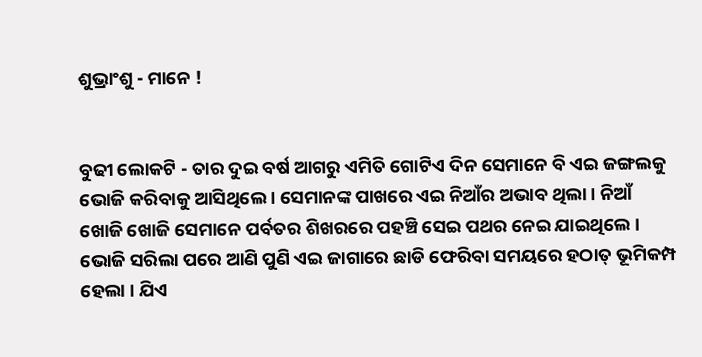ଶୁଭ୍ରାଂଶୁ - ମାନେ !


ବୁଢୀ ଲୋକଟି - ତାର ଦୁଇ ବର୍ଷ ଆଗରୁ ଏମିତି ଗୋଟିଏ ଦିନ ସେମାନେ ବି ଏଇ ଜଙ୍ଗଲକୁ ଭୋଜି କରିବାକୁ ଆସିଥିଲେ । ସେମାନଙ୍କ ପାଖରେ ଏଇ ନିଆଁର ଅଭାବ ଥିଲା । ନିଆଁ ଖୋଜି ଖୋଜି ସେମାନେ ପର୍ବତର ଶିଖରରେ ପହଞ୍ଚି ସେଇ ପଥର ନେଇ ଯାଇଥିଲେ । ଭୋଜି ସରିଲା ପରେ ଆଣି ପୁଣି ଏଇ ଜାଗାରେ ଛାଡି ଫେରିବା ସମୟରେ ହଠାତ୍ ଭୂମିକମ୍ପ ହେଲା । ଯିଏ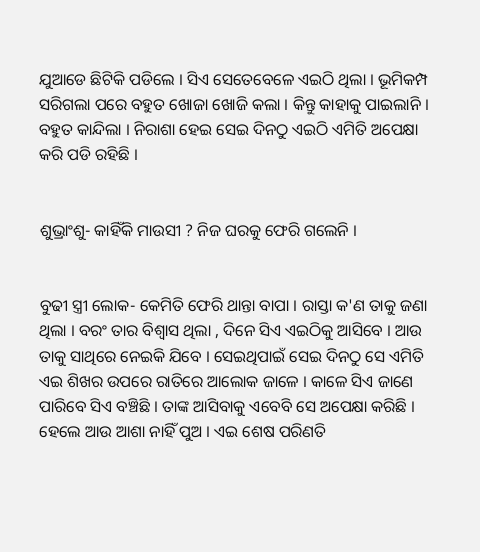ଯୁଆଡେ ଛିଟିକି ପଡିଲେ । ସିଏ ସେତେବେଳେ ଏଇଠି ଥିଲା । ଭୂମିକମ୍ପ ସରିଗଲା ପରେ ବହୁତ ଖୋଜା ଖୋଜି କଲା । କିନ୍ତୁ କାହାକୁ ପାଇଲାନି । ବହୁତ କାନ୍ଦିଲା । ନିରାଶା ହେଇ ସେଇ ଦିନଠୁ ଏଇଠି ଏମିତି ଅପେକ୍ଷା କରି ପଡି ରହିଛି ।


ଶୁଭ୍ରାଂଶୁ- କାହିଁକି ମାଉସୀ ? ନିଜ ଘରକୁ ଫେରି ଗଲେନି ।


ବୁଢୀ ସ୍ତ୍ରୀ ଲୋକ- କେମିତି ଫେରି ଥାନ୍ତା ବାପା । ରାସ୍ତା କ'ଣ ତାକୁ ଜଣା ଥିଲା । ବରଂ ତାର ବିଶ୍ୱାସ ଥିଲା , ଦିନେ ସିଏ ଏଇଠିକୁ ଆସିବେ । ଆଉ ତାକୁ ସାଥିରେ ନେଇକି ଯିବେ । ସେଇଥିପାଇଁ ସେଇ ଦିନଠୁ ସେ ଏମିତି ଏଇ ଶିଖର ଉପରେ ରାତିରେ ଆଲୋକ ଜାଳେ । କାଳେ ସିଏ ଜାଣେ ପାରିବେ ସିଏ ବଞ୍ଚିଛି । ତାଙ୍କ ଆସିବାକୁ ଏବେବି ସେ ଅପେକ୍ଷା କରିଛି । ହେଲେ ଆଉ ଆଶା ନାହିଁ ପୁଅ । ଏଇ ଶେଷ ପରିଣତି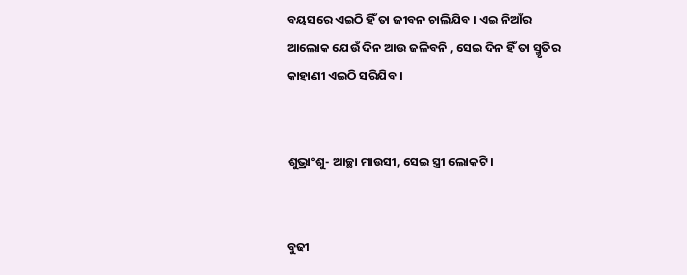ବୟସରେ ଏଇଠି ହିଁ ତା ଜୀବନ ଚାଲିଯିବ । ଏଇ ନିଆଁର ଆଲୋକ ଯେଉଁ ଦିନ ଆଉ ଜଳିବନି , ସେଇ ଦିନ ହିଁ ତା ସ୍ମୃତିର କାହାଣୀ ଏଇଠି ସରିଯିବ ।


ଶୁଭ୍ରାଂଶୁ- ଆଚ୍ଛା ମାଉସୀ, ସେଇ ସ୍ତ୍ରୀ ଲୋକଟି ।


ବୁଢୀ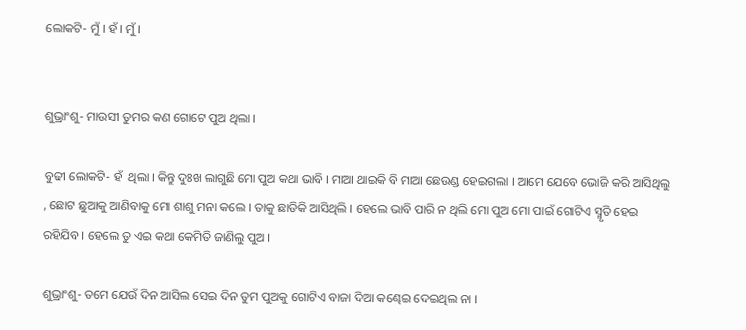ଲୋକଟି- ମୁଁ । ହଁ । ମୁଁ ।


ଶୁଭ୍ରାଂଶୁ- ମାଉସୀ ତୁମର କଣ ଗୋଟେ ପୁଅ ଥିଲା ।

ବୁଢୀ ଲୋକଟି- ହଁ  ଥିଲା । କିନ୍ତୁ ଦୁଃଖ ଲାଗୁଛି ମୋ ପୁଅ କଥା ଭାବି । ମାଆ ଥାଇକି ବି ମାଆ ଛେଉଣ୍ଡ ହେଇଗଲା । ଆମେ ଯେବେ ଭୋଜି କରି ଆସିଥିଲୁ , ଛୋଟ ଛୁଆକୁ ଆଣିବାକୁ ମୋ ଶାଶୁ ମନା କଲେ । ତାକୁ ଛାଡିକି ଆସିଥିଲି । ହେଲେ ଭାବି ପାରି ନ ଥିଲି ମୋ ପୁଅ ମୋ ପାଇଁ ଗୋଟିଏ ସ୍ମୃତି ହେଇ ରହିଯିବ । ହେଲେ ତୁ ଏଇ କଥା କେମିତି ଜାଣିଲୁ ପୁଅ ।

ଶୁଭ୍ରାଂଶୁ- ତମେ ଯେଉଁ ଦିନ ଆସିଲ ସେଇ ଦିନ ତୁମ ପୁଅକୁ ଗୋଟିଏ ବାଜା ଦିଆ କଣ୍ଢେଇ ଦେଇଥିଲ ନା ।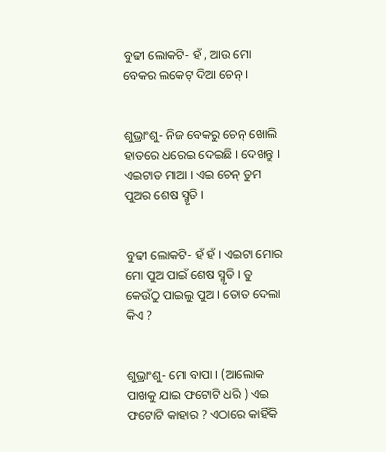ବୁଢୀ ଲୋକଟି- ହଁ , ଆଉ ମୋ ବେକର ଲକେଟ୍ ଦିଆ ଚେନ୍ ।


ଶୁଭ୍ରାଂଶୁ- ନିଜ ବେକରୁ ଚେନ୍ ଖୋଲି ହାତରେ ଧରେଇ ଦେଇଛି । ଦେଖନ୍ତୁ । ଏଇଟାତ ମାଆ । ଏଇ ଚେନ୍ ତୁମ ପୁଅର ଶେଷ ସ୍ମୃତି ।


ବୁଢୀ ଲୋକଟି- ହଁ ହଁ । ଏଇଟା ମୋର ମୋ ପୁଅ ପାଇଁ ଶେଷ ସ୍ମୃତି । ତୁ କେଉଁଠୁ ପାଇଲୁ ପୁଅ । ତୋତ ଦେଲା କିଏ ?


ଶୁଭ୍ରାଂଶୁ- ମୋ ବାପା । (ଆଲୋକ ପାଖକୁ ଯାଇ ଫଟୋଟି ଧରି ) ଏଇ ଫଟୋଟି କାହାର ? ଏଠାରେ କାହିଁକି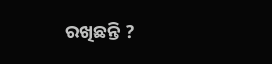ରଖିଛନ୍ତି ?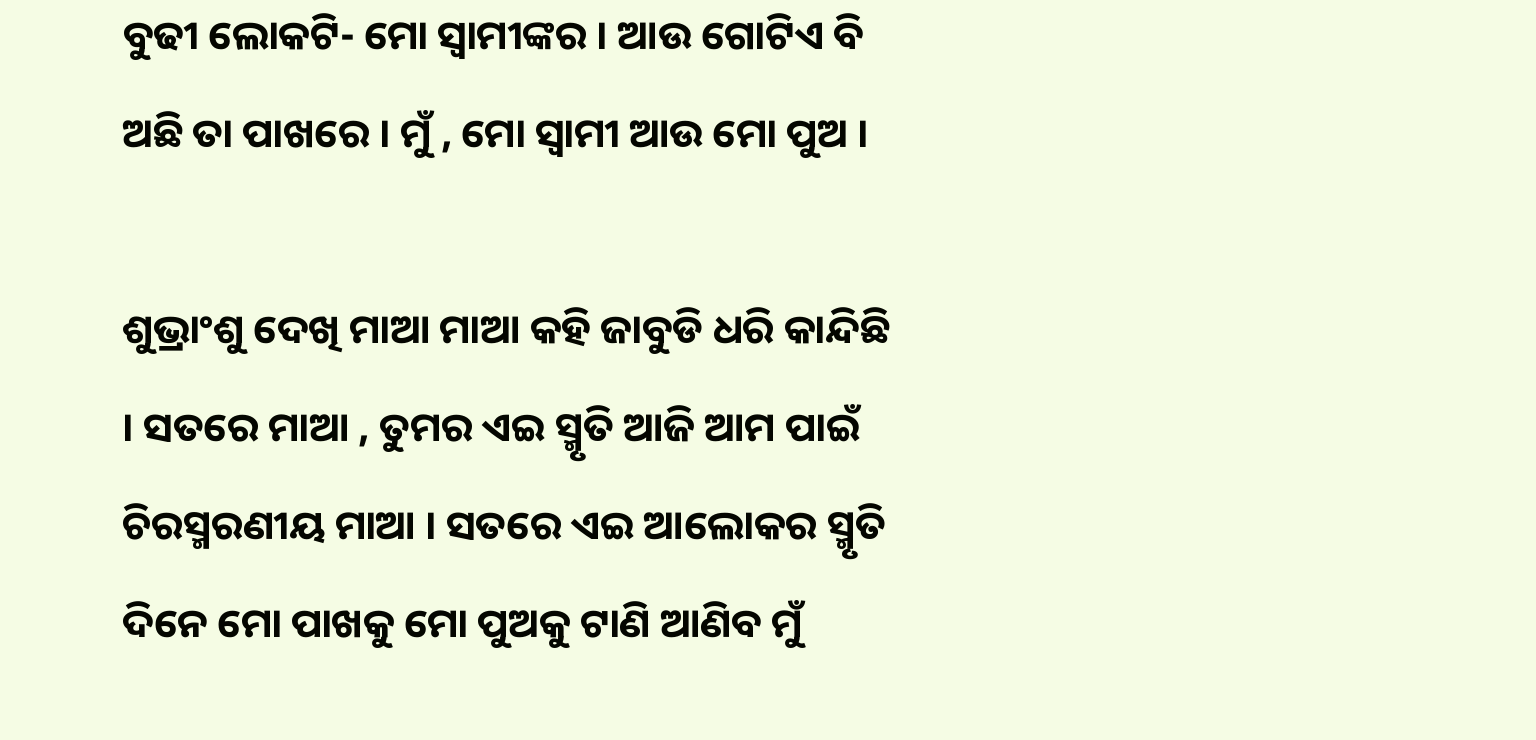ବୁଢୀ ଲୋକଟି- ମୋ ସ୍ବାମୀଙ୍କର । ଆଉ ଗୋଟିଏ ବି ଅଛି ତା ପାଖରେ । ମୁଁ , ମୋ ସ୍ବାମୀ ଆଉ ମୋ ପୁଅ ।

ଶୁଭ୍ରାଂଶୁ ଦେଖି ମାଆ ମାଆ କହି ଜାବୁଡି ଧରି କାନ୍ଦିଛି । ସତରେ ମାଆ , ତୁମର ଏଇ ସ୍ମୃତି ଆଜି ଆମ ପାଇଁ ଚିରସ୍ମରଣୀୟ ମାଆ । ସତରେ ଏଇ ଆଲୋକର ସ୍ମୃତି ଦିନେ ମୋ ପାଖକୁ ମୋ ପୁଅକୁ ଟାଣି ଆଣିବ ମୁଁ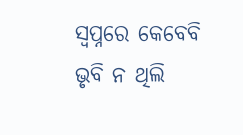ସ୍ଵପ୍ନରେ କେବେବି ଭୃବି ନ ଥିଲି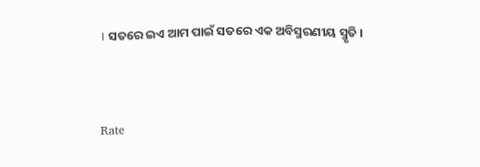। ସତରେ ଇଏ ଆମ ପାଇଁ ସତରେ ଏକ ଅବିସ୍ମରଣୀୟ ସ୍ମୃତି ।



Rate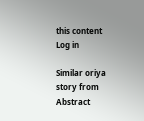this content
Log in

Similar oriya story from Abstract